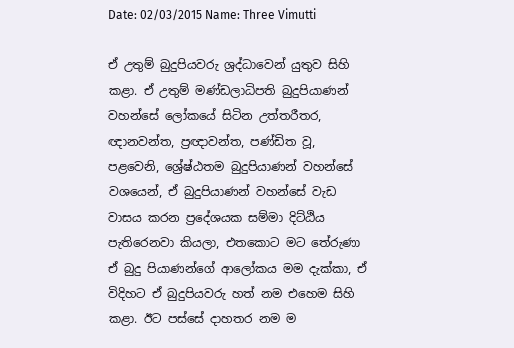Date: 02/03/2015 Name: Three Vimutti

ඒ උතුම් බුදුපියවරු ශ්‍රද්ධාවෙන් යුතුව සිහි කළා. ඒ උතුම් මණ්ඩලාධිපති බුදුපියාණන් වහන්සේ ලෝකයේ සිටින උත්තරීතර, ඥානවන්ත, ප්‍රඥාවන්ත, පණ්ඩිත වූ, පළවෙනි, ශ්‍රේෂ්ඨතම බුදුපියාණන් වහන්සේ වශයෙන්, ඒ බුදුපියාණන් වහන්සේ වැඩ වාසය කරන ප්‍රදේශයක සම්මා දිට්ඨිය පැතිරෙනවා කියලා, එතකොට මට තේරුණා ඒ බුදු පියාණන්ගේ ආලෝකය මම දැක්කා, ඒ විදිහට ඒ බුදුපියවරු හත් නම එහෙම සිහි කළා. ඊට පස්සේ දාහතර නම ම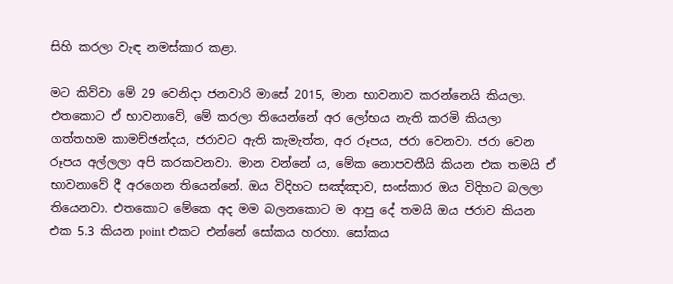සිහි කරලා වැඳ නමස්කාර කළා.

මට කිව්වා මේ 29 වෙනිදා ජනවාරි මාසේ 2015, මාන භාවනාව කරන්නෙයි කියලා. එතකොට ඒ භාවනාවේ, මේ කරලා තියෙන්නේ අර ලෝභය නැති කරමි කියලා ගත්තහම කාමච්ඡන්දය, ජරාවට ඇති කැමැත්ත, අර රූපය, ජරා වෙනවා. ජරා වෙන රූපය අල්ලලා අපි කරකවනවා. මාන වන්නේ ය, මේක නොපවතීයි කියන එක තමයි ඒ භාවනාවේ දී අරගෙන තියෙන්නේ. ඔය විදිහට සඤ්ඤාව, සංස්කාර ඔය විදිහට බලලා තියෙනවා. එතකොට මේකෙ අද මම බලනකොට ම ආපු දේ තමයි ඔය ජරාව කියන එක 5.3 කියන point එකට එන්නේ සෝකය හරහා. සෝකය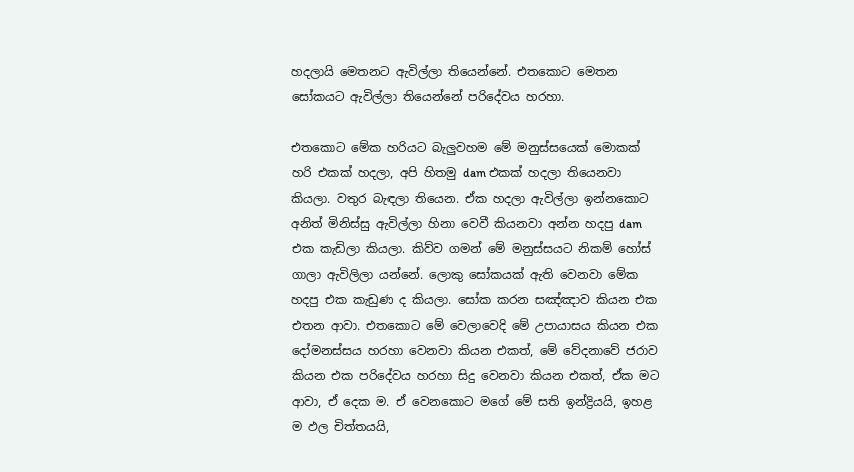හදලායි මෙතනට ඇවිල්ලා තියෙන්නේ. එතකොට මෙතන සෝකයට ඇවිල්ලා තියෙන්නේ පරිදේවය හරහා.

එතකොට මේක හරියට බැලුවහම මේ මනුස්සයෙක් මොකක් හරි එකක් හදලා, අපි හිතමු dam එකක් හදලා තියෙනවා කියලා. වතුර බැඳලා තියෙන. ඒක හදලා ඇවිල්ලා ඉන්නකොට අනිත් මිනිස්සු ඇවිල්ලා හිනා වෙවී කියනවා අන්න හදපු dam එක කැඩිලා කියලා. කිව්ව ගමන් මේ මනුස්සයට නිකම් හෝස් ගාලා ඇවිලිලා යන්නේ. ලොකු සෝකයක් ඇති වෙනවා මේක හදපු එක කැඩුණ ද කියලා. සෝක කරන සඤ්ඤාව කියන එක එතන ආවා. එතකොට මේ වෙලාවෙදි මේ උපායාසය කියන එක දෝමනස්සය හරහා වෙනවා කියන එකත්, මේ වේදනාවේ ජරාව කියන එක පරිදේවය හරහා සිදු වෙනවා කියන එකත්, ඒක මට ආවා, ඒ දෙක ම. ඒ වෙනකොට මගේ මේ සති ඉන්ද්‍රියයි, ඉහළ ම ඵල චිත්තයයි,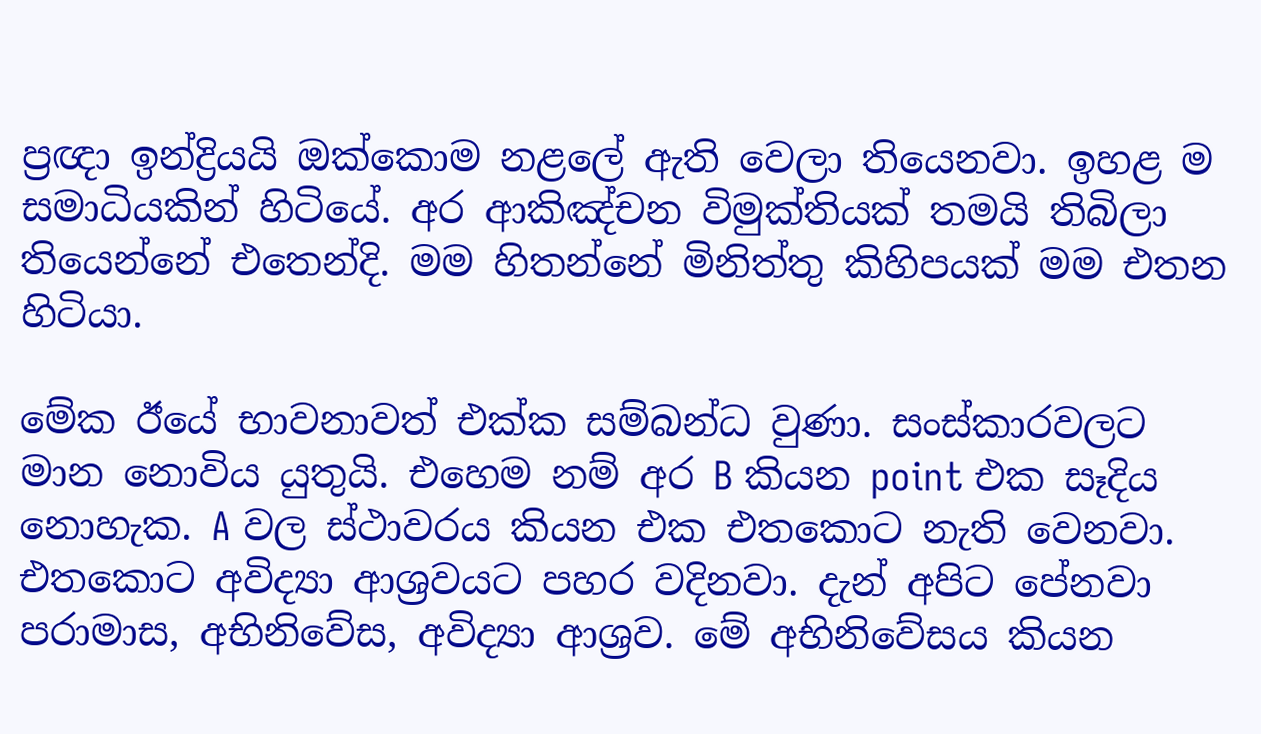ප්‍රඥා ඉන්ද්‍රියයි ඔක්කොම නළලේ ඇති වෙලා තියෙනවා. ඉහළ ම සමාධියකින් හිටියේ. අර ආකිඤ්චන විමුක්තියක් තමයි තිබිලා තියෙන්නේ එතෙන්දි. මම හිතන්නේ මිනිත්තු කිහිපයක් මම එතන හිටියා.

මේක ඊයේ භාවනාවත් එක්ක සම්බන්ධ වුණා. සංස්කාරවලට මාන නොවිය යුතුයි. එහෙම නම් අර B කියන point එක සෑදිය නොහැක. A වල ස්ථාවරය කියන එක එතකොට නැති වෙනවා. එතකොට අවිද්‍යා ආශ්‍රවයට පහර වදිනවා. දැන් අපිට පේනවා පරාමාස, අභිනිවේස, අවිද්‍යා ආශ්‍රව. මේ අභිනිවේසය කියන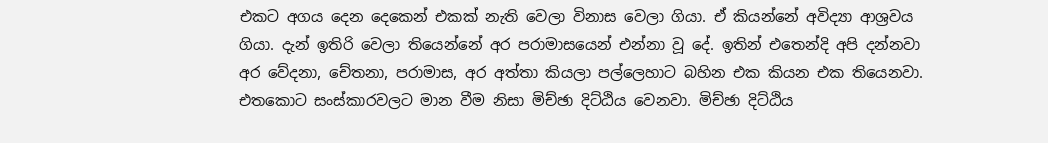එකට අගය දෙන දෙකෙන් එකක් නැති වෙලා විනාස වෙලා ගියා. ඒ කියන්නේ අවිද්‍යා ආශ්‍රවය ගියා. දැන් ඉතිරි වෙලා තියෙන්නේ අර පරාමාසයෙන් එන්නා වූ දේ. ඉතින් එතෙන්දි අපි දන්නවා අර වේදනා, චේතනා, පරාමාස, අර අත්තා කියලා පල්ලෙහාට බහින එක කියන එක තියෙනවා. එතකොට සංස්කාරවලට මාන වීම නිසා මිච්ඡා දිට්ඨිය වෙනවා. මිච්ඡා දිට්ඨිය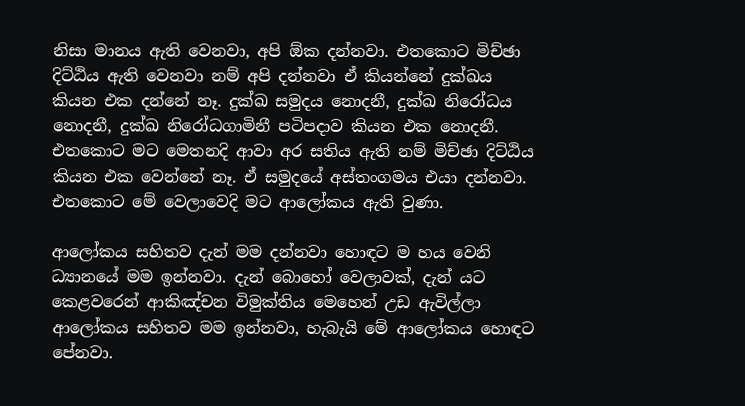නිසා මානය ඇති වෙනවා, අපි ඕක දන්නවා. එතකොට මිච්ඡා දිට්ඨිය ඇති වෙනවා නම් අපි දන්නවා ඒ කියන්නේ දුක්ඛය කියන එක දන්නේ නෑ. දුක්ඛ සමුදය නොදනී, දුක්ඛ නිරෝධය නොදනී, දුක්ඛ නිරෝධගාමිනී පටිපදාව කියන එක නොදනී. එතකොට මට මෙතනදි ආවා අර සතිය ඇති නම් මිච්ඡා දිට්ඨිය කියන එක වෙන්නේ නෑ. ඒ සමුදයේ අස්තංගමය එයා දන්නවා. එතකොට මේ වෙලාවෙදි මට ආලෝකය ඇති වුණා.

ආලෝකය සහිතව දැන් මම දන්නවා හොඳට ම හය වෙනි ධ්‍යානයේ මම ඉන්නවා. දැන් බොහෝ වෙලාවක්, දැන් යට කෙළවරෙන් ආකිඤ්චන විමුක්තිය මෙහෙන් උඩ ඇවිල්ලා ආලෝකය සහිතව මම ඉන්නවා, හැබැයි මේ ආලෝකය හොඳට පේනවා.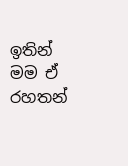ඉතින් මම ඒ රහතන්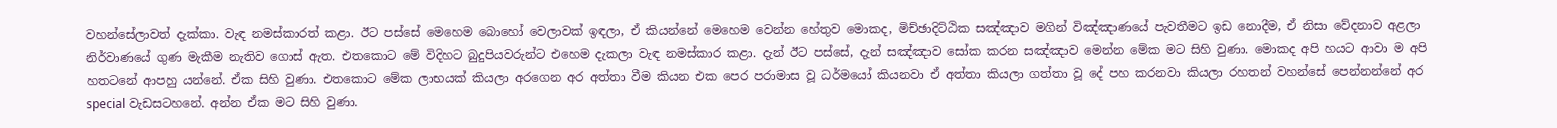වහන්සේලාවත් දැක්කා. වැඳ නමස්කාරත් කළා. ඊට පස්සේ මෙහෙම බොහෝ වෙලාවක් ඉඳලා, ඒ කියන්නේ මෙහෙම වෙන්න හේතුව මොකද, මිච්ඡාදිට්ඨික සඤ්ඤාව මගින් විඤ්ඤාණයේ පැවතීමට ඉඩ නොදීම, ඒ නිසා වේදනාව අළලා නිර්වාණයේ ගුණ මැකීම නැතිව ගොස් ඇත. එතකොට මේ විදිහට බුදුපියවරුන්ට එහෙම දැකලා වැඳ නමස්කාර කළා. දැන් ඊට පස්සේ, දැන් සඤ්ඤාව සෝක කරන සඤ්ඤාව මෙන්න මේක මට සිහි වුණා. මොකද අපි හයට ආවා ම අපි හතටනේ ආපහු යන්නේ. ඒක සිහි වුණා. එතකොට මේක ලාභයක් කියලා අරගෙන අර අත්තා වීම කියන එක පෙර පරාමාස වූ ධර්මයෝ කියනවා ඒ අත්තා කියලා ගත්තා වූ දේ පහ කරනවා කියලා රහතන් වහන්සේ පෙන්නන්නේ අර special වැඩසටහනේ. අන්න ඒක මට සිහි වුණා.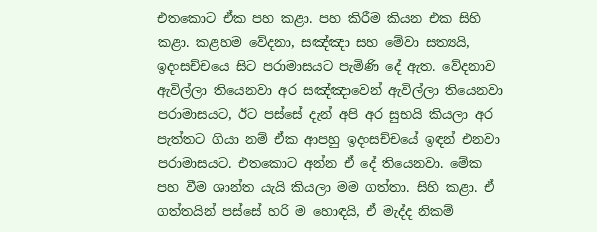එතකොට ඒක පහ කළා. පහ කිරීම කියන එක සිහි කළා. කළහම වේදනා, සඤ්ඤා සහ මේවා සත්‍යයි, ඉදංසච්චයෙ සිට පරාමාසයට පැමිණි දේ ඇත. වේදනාව ඇවිල්ලා තියෙනවා අර සඤ්ඤාවෙන් ඇවිල්ලා තියෙනවා පරාමාසයට, ඊට පස්සේ දැන් අපි අර සුභයි කියලා අර පැත්තට ගියා නම් ඒක ආපහු ඉදංසච්චයේ ඉඳන් එනවා පරාමාසයට. එතකොට අන්න ඒ දේ තියෙනවා. මේක පහ වීම ශාන්ත යැයි කියලා මම ගත්තා. සිහි කළා. ඒ ගත්තයින් පස්සේ හරි ම හොඳයි, ඒ මැද්ද නිකම්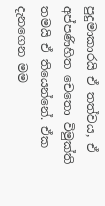පුදුමාකාරයි ඒ තත්වය, ඒ අප්පණිහිත චෙතො විමුක්ති තමයි ඒ තියෙන්නේ. ඒක දැනගෙන මම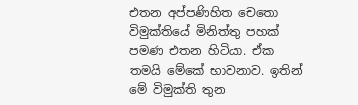එතන අප්පණිහිත චෙතො විමුක්තියේ මිනිත්තු පහක් පමණ එතන හිටියා. ඒක තමයි මේකේ භාවනාව. ඉතින් මේ විමුක්ති තුන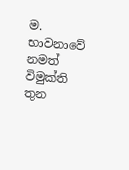ම. භාවනාවේ නමත් විමුක්ති තුන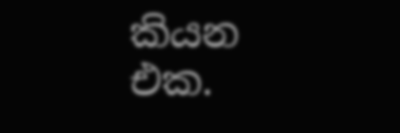කියන එක.